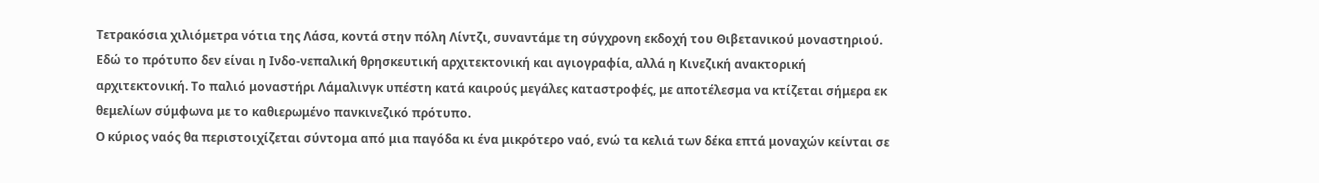Τετρακόσια χιλιόμετρα νότια της Λάσα, κοντά στην πόλη Λίντζι, συναντάμε τη σύγχρονη εκδοχή του Θιβετανικού μοναστηριού. Εδώ το πρότυπο δεν είναι η Ινδο-νεπαλική θρησκευτική αρχιτεκτονική και αγιογραφία, αλλά η Κινεζική ανακτορική αρχιτεκτονική. Το παλιό μοναστήρι Λάμαλινγκ υπέστη κατά καιρούς μεγάλες καταστροφές, με αποτέλεσμα να κτίζεται σήμερα εκ θεμελίων σύμφωνα με το καθιερωμένο πανκινεζικό πρότυπο.
Ο κύριος ναός θα περιστοιχίζεται σύντομα από μια παγόδα κι ένα μικρότερο ναό, ενώ τα κελιά των δέκα επτά μοναχών κείνται σε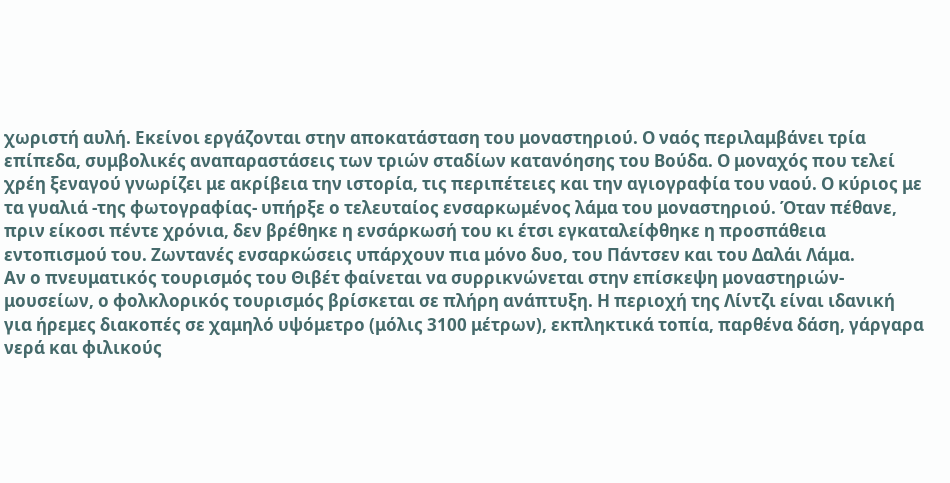χωριστή αυλή. Εκείνοι εργάζονται στην αποκατάσταση του μοναστηριού. Ο ναός περιλαμβάνει τρία επίπεδα, συμβολικές αναπαραστάσεις των τριών σταδίων κατανόησης του Βούδα. Ο μοναχός που τελεί χρέη ξεναγού γνωρίζει με ακρίβεια την ιστορία, τις περιπέτειες και την αγιογραφία του ναού. Ο κύριος με τα γυαλιά -της φωτογραφίας- υπήρξε ο τελευταίος ενσαρκωμένος λάμα του μοναστηριού. Όταν πέθανε, πριν είκοσι πέντε χρόνια, δεν βρέθηκε η ενσάρκωσή του κι έτσι εγκαταλείφθηκε η προσπάθεια εντοπισμού του. Ζωντανές ενσαρκώσεις υπάρχουν πια μόνο δυο, του Πάντσεν και του Δαλάι Λάμα.
Αν ο πνευματικός τουρισμός του Θιβέτ φαίνεται να συρρικνώνεται στην επίσκεψη μοναστηριών-μουσείων, ο φολκλορικός τουρισμός βρίσκεται σε πλήρη ανάπτυξη. Η περιοχή της Λίντζι είναι ιδανική για ήρεμες διακοπές σε χαμηλό υψόμετρο (μόλις 3100 μέτρων), εκπληκτικά τοπία, παρθένα δάση, γάργαρα νερά και φιλικούς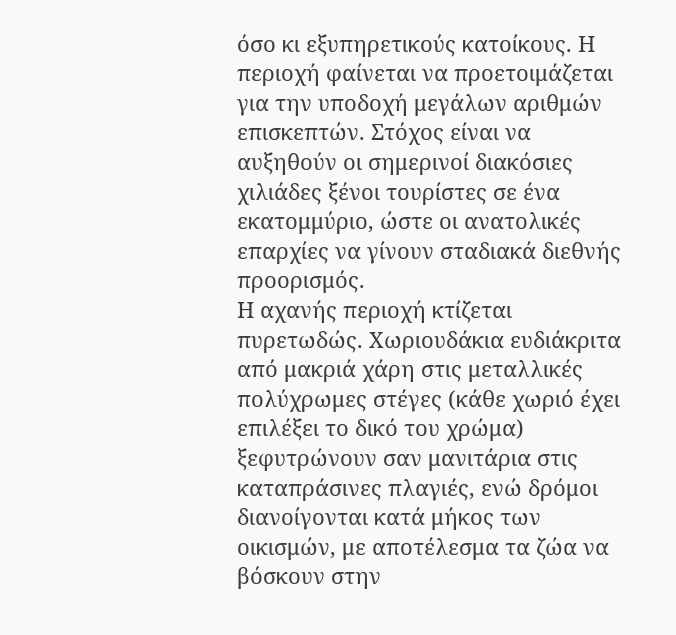όσο κι εξυπηρετικούς κατοίκους. Η περιοχή φαίνεται να προετοιμάζεται για την υποδοχή μεγάλων αριθμών επισκεπτών. Στόχος είναι να αυξηθούν οι σημερινοί διακόσιες χιλιάδες ξένοι τουρίστες σε ένα εκατομμύριο, ώστε οι ανατολικές επαρχίες να γίνουν σταδιακά διεθνής προορισμός.
Η αχανής περιοχή κτίζεται πυρετωδώς. Χωριουδάκια ευδιάκριτα από μακριά χάρη στις μεταλλικές πολύχρωμες στέγες (κάθε χωριό έχει επιλέξει το δικό του χρώμα) ξεφυτρώνουν σαν μανιτάρια στις καταπράσινες πλαγιές, ενώ δρόμοι διανοίγονται κατά μήκος των οικισμών, με αποτέλεσμα τα ζώα να βόσκουν στην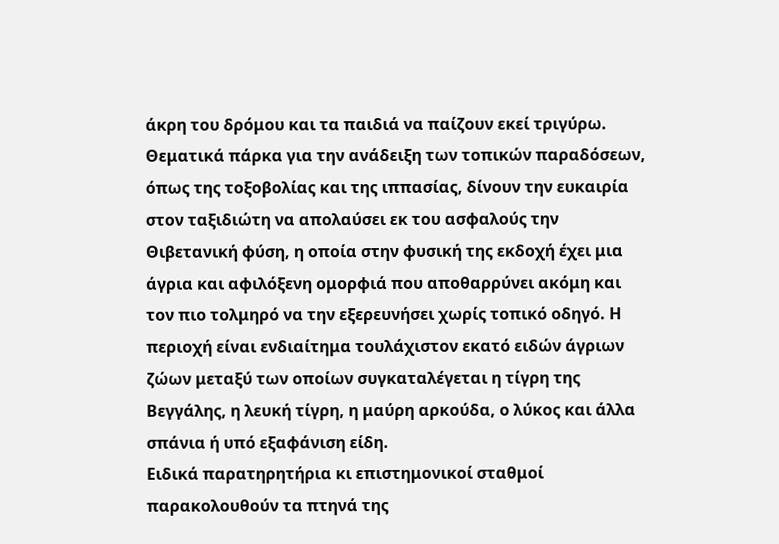άκρη του δρόμου και τα παιδιά να παίζουν εκεί τριγύρω. Θεματικά πάρκα για την ανάδειξη των τοπικών παραδόσεων, όπως της τοξοβολίας και της ιππασίας, δίνουν την ευκαιρία στον ταξιδιώτη να απολαύσει εκ του ασφαλούς την Θιβετανική φύση, η οποία στην φυσική της εκδοχή έχει μια άγρια και αφιλόξενη ομορφιά που αποθαρρύνει ακόμη και τον πιο τολμηρό να την εξερευνήσει χωρίς τοπικό οδηγό. Η περιοχή είναι ενδιαίτημα τουλάχιστον εκατό ειδών άγριων ζώων μεταξύ των οποίων συγκαταλέγεται η τίγρη της Βεγγάλης, η λευκή τίγρη, η μαύρη αρκούδα, ο λύκος και άλλα σπάνια ή υπό εξαφάνιση είδη.
Ειδικά παρατηρητήρια κι επιστημονικοί σταθμοί παρακολουθούν τα πτηνά της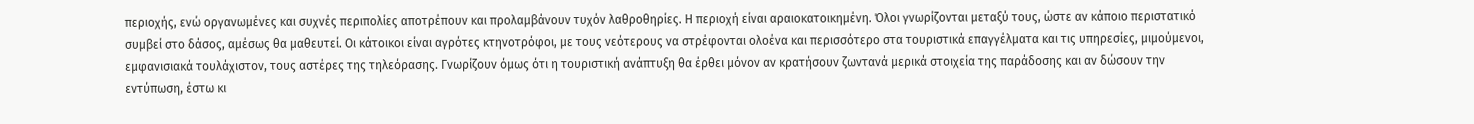περιοχής, ενώ οργανωμένες και συχνές περιπολίες αποτρέπουν και προλαμβάνουν τυχόν λαθροθηρίες. Η περιοχή είναι αραιοκατοικημένη. Όλοι γνωρίζονται μεταξύ τους, ώστε αν κάποιο περιστατικό συμβεί στο δάσος, αμέσως θα μαθευτεί. Οι κάτοικοι είναι αγρότες κτηνοτρόφοι, με τους νεότερους να στρέφονται ολοένα και περισσότερο στα τουριστικά επαγγέλματα και τις υπηρεσίες, μιμούμενοι, εμφανισιακά τουλάχιστον, τους αστέρες της τηλεόρασης. Γνωρίζουν όμως ότι η τουριστική ανάπτυξη θα έρθει μόνον αν κρατήσουν ζωντανά μερικά στοιχεία της παράδοσης και αν δώσουν την εντύπωση, έστω κι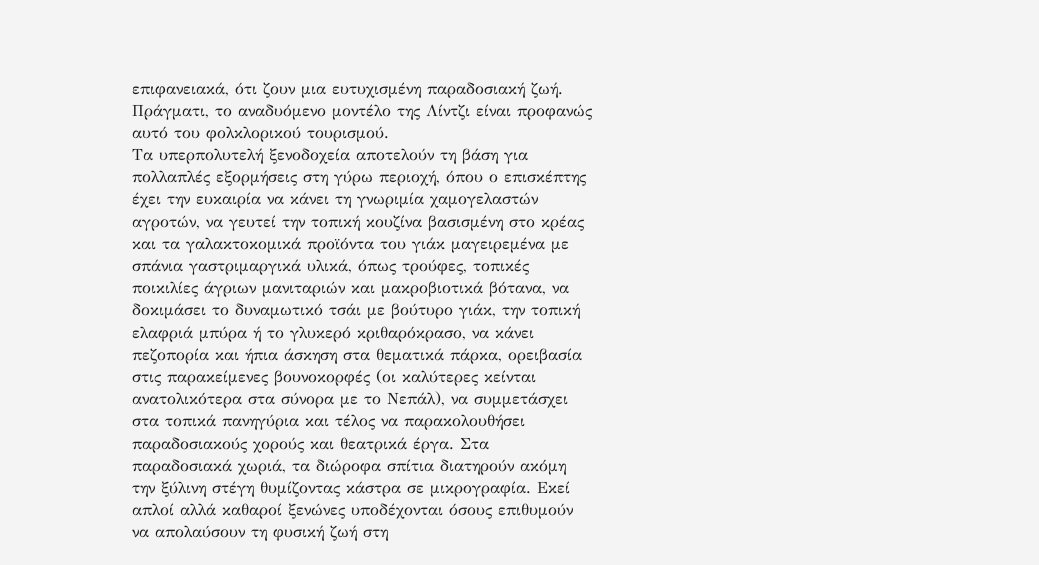επιφανειακά, ότι ζουν μια ευτυχισμένη παραδοσιακή ζωή. Πράγματι, το αναδυόμενο μοντέλο της Λίντζι είναι προφανώς αυτό του φολκλορικού τουρισμού.
Τα υπερπολυτελή ξενοδοχεία αποτελούν τη βάση για πολλαπλές εξορμήσεις στη γύρω περιοχή, όπου ο επισκέπτης έχει την ευκαιρία να κάνει τη γνωριμία χαμογελαστών αγροτών, να γευτεί την τοπική κουζίνα βασισμένη στο κρέας και τα γαλακτοκομικά προϊόντα του γιάκ μαγειρεμένα με σπάνια γαστριμαργικά υλικά, όπως τρούφες, τοπικές ποικιλίες άγριων μανιταριών και μακροβιοτικά βότανα, να δοκιμάσει το δυναμωτικό τσάι με βούτυρο γιάκ, την τοπική ελαφριά μπύρα ή το γλυκερό κριθαρόκρασο, να κάνει πεζοπορία και ήπια άσκηση στα θεματικά πάρκα, ορειβασία στις παρακείμενες βουνοκορφές (οι καλύτερες κείνται ανατολικότερα στα σύνορα με το Νεπάλ), να συμμετάσχει στα τοπικά πανηγύρια και τέλος να παρακολουθήσει παραδοσιακούς χορούς και θεατρικά έργα. Στα παραδοσιακά χωριά, τα διώροφα σπίτια διατηρούν ακόμη την ξύλινη στέγη θυμίζοντας κάστρα σε μικρογραφία. Εκεί απλοί αλλά καθαροί ξενώνες υποδέχονται όσους επιθυμούν να απολαύσουν τη φυσική ζωή στη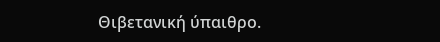Θιβετανική ύπαιθρο.